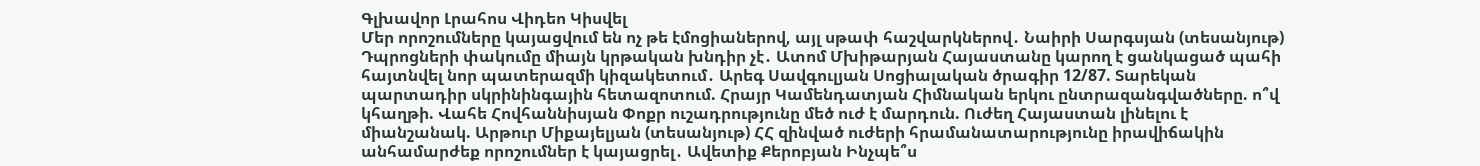Գլխավոր Լրահոս Վիդեո Կիսվել
Մեր որոշումները կայացվում են ոչ թե էմոցիաներով, այլ սթափ հաշվարկներով․ Նաիրի Սարգսյան (տեսանյութ) Դպրոցների փակումը միայն կրթական խնդիր չէ․ Ատոմ Մխիթարյան Հայաստանը կարող է ցանկացած պահի հայտնվել նոր պատերազմի կիզակետում․ Արեգ Սավգուլյան Սոցիալական ծրագիր 12/87. Տարեկան պարտադիր սկրինինգային հետազոտում. Հրայր Կամենդատյան Հիմնական երկու ընտրազանգվածները. ո՞վ կհաղթի. Վահե Հովհաննիսյան Փոքր ուշադրությունը մեծ ուժ է մարդուն. Ուժեղ Հայաստան լինելու է միանշանակ. Արթուր Միքայելյան (տեսանյութ) ՀՀ զինված ուժերի հրամանատարությունը իրավիճակին անհամարժեք որոշումներ է կայացրել․ Ավետիք Քերոբյան Ինչպե՞ս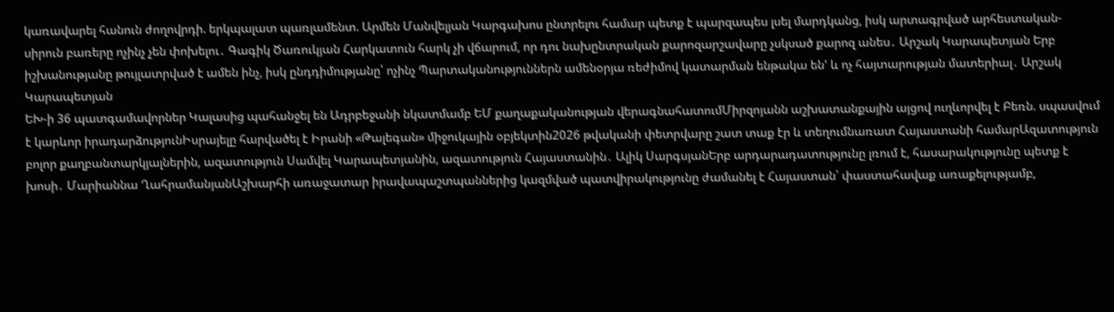կառավարել հանուն ժողովրդի. երկպալատ պառլամենտ. Արմեն Մանվելյան Կարգախոս ընտրելու համար պետք է պարզապես լսել մարդկանց, իսկ արտագրված արհեստական-սիրուն բառերը ոչինչ չեն փոխելու․ Գագիկ Ծառուկյան Հարկատուն հարկ չի վճարում, որ դու նախընտրական քարոզարշավարը չսկսած քարոզ անես․ Արշակ Կարապետյան Երբ իշխանությանը թույլատրված է ամեն ինչ, իսկ ընդդիմությանը՝ ոչինչ Պարտականություններն ամենօրյա ռեժիմով կատարման ենթակա են' և ոչ հայտարության մատերիալ․ Արշակ Կարապետյան
ԵԽ-ի 36 պատգամավորներ Կալասից պահանջել են Ադրբեջանի նկատմամբ ԵՄ քաղաքականության վերագնահատումՄիրզոյանն աշխատանքային այցով ուղևորվել է Բեռն. սպասվում է կարևոր իրադարձությունԻսրայելը հարվածել է Իրանի «Թալեգան» միջուկային օբյեկտին2026 թվականի փետրվարը շատ տաք էր և տեղումնառատ Հայաստանի համարԱզատություն բոլոր քաղբանտարկյալներին, ազատություն Սամվել Կարապետյանին, ազատություն Հայաստանին․ Ալիկ ՍարգսյանԵրբ արդարադատությունը լռում է, հասարակությունը պետք է խոսի․ Մարիաննա ՂահրամանյանԱշխարհի առաջատար իրավապաշտպաններից կազմված պատվիրակությունը ժամանել է Հայաստան՝ փաստահավաք առաքելությամբ,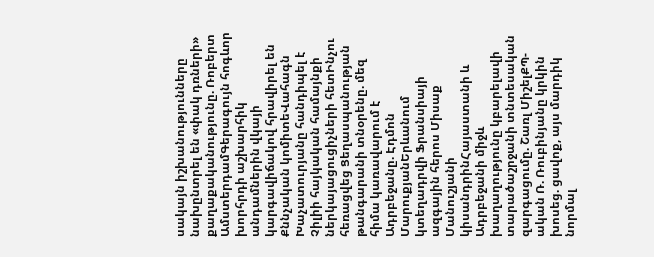սակայն իշխանությունները նախընտրել են «փակ դռների» քաղաքականությունը. Ռոբերտ ԱմստերդամԳերագույն հոգևոր խորհրդի աշխարհիկ անդամներին վկայի կարգավիճակով հրավիրել են Քննչական կոմիտեՎահագն Խաչատուրյանը հանդիպել է Չիլիի հայկական համայնքի ներկայացուցիչների հետԻնչու հեռացվեց Ցեղասպանության թանգարանի տնօրենը. մեզ հիմա կառավարում է Ադրբեջանը. Էդմոն ՄարուքյանԵրևանում կտեղադրվի Ֆրանսիայի ազգային հերոս Միսաք Մանուշյանի կիսանդրինՀայաստանի և Ադրբեջանի միջև խաղաղությունը կբարելավի տարածաշրջանի տնտեսական զարգացումը. Շառլ ՄիշելՔՊ-ական Ռ. Ռուբինյանը կրկին խոսեց. ցավոք, այս մարդիկ նորմալ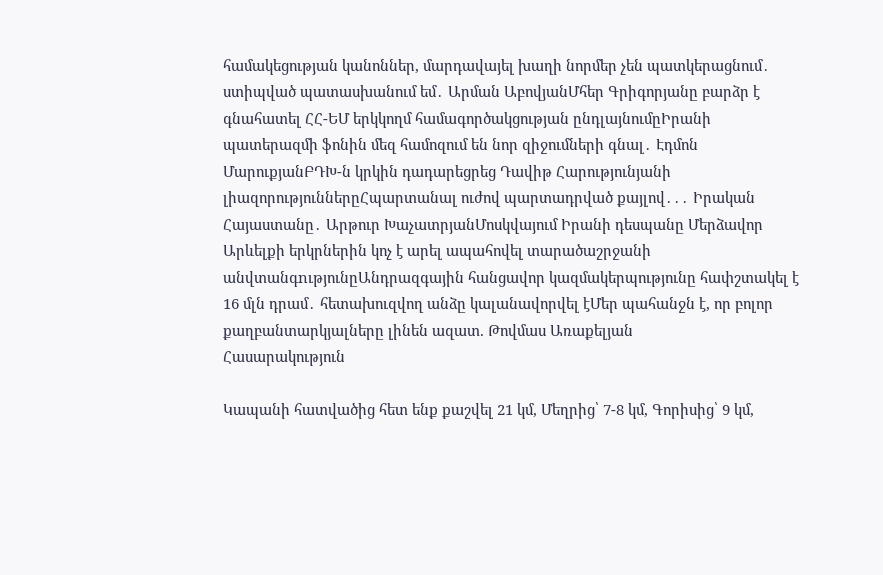համակեցության կանոններ, մարդավայել խաղի նորմեր չեն պատկերացնում․ ստիպված պատասխանում եմ․ Արման ԱբովյանՄհեր Գրիգորյանը բարձր է գնահատել ՀՀ-ԵՄ երկկողմ համագործակցության ընդլայնումըԻրանի պատերազմի ֆոնին մեզ համոզում են նոր զիջումների գնալ․ Էդմոն ՄարուքյանԲԴԽ-ն կրկին դադարեցրեց Դավիթ Հարությունյանի լիազորություններըՀպարտանալ ուժով պարտադրված քայլով․․․ Իրական Հայաստանը․ Արթուր ԽաչատրյանՄոսկվայում Իրանի դեսպանը Մերձավոր Արևելքի երկրներին կոչ է արել ապահովել տարածաշրջանի անվտանգnւթյունըԱնդրազգային հանցավոր կազմակերպությունը հափշտակել է 16 մլն դրամ․ հետախուզվող անձը կալանավորվել էՄեր պահանջն է, որ բոլոր քաղբանտարկյալները լինեն ազատ. Թովմաս Առաքելյան
Հասարակություն

Կապանի հատվածից հետ ենք քաշվել 21 կմ, Մեղրից՝ 7-8 կմ, Գորիսից՝ 9 կմ,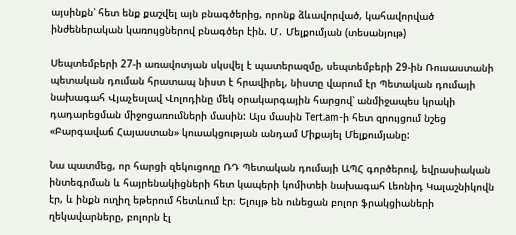այսինքն՝ հետ ենք քաշվել այն բնագծերից, որոնք ձևավորված, կահավորված ինժեներական կառույցներով բնագծեր էին. Մ․ Մելքումյան (տեսանյութ)

Սեպտեմբերի 27-ի առավոտյան սկսվել է պատերազմը, սեպտեմբերի 29-ին Ռուսաստանի պետական դուման հրատապ նիստ է հրավիրել, նիստը վարում էր Պետական դումայի նախագահ Վյաչեսլավ Վոլոդինը մեկ օրակարգային հարցով՝ անմիջապես կրակի դադարեցման միջոցառումների մասին: Այս մասին Tert.am-ի հետ զրույցում նշեց «Բարգավաճ Հայաստան» կուսակցության անդամ Միքայել Մելքումյանը:

Նա պատմեց, որ հարցի զեկուցողը ՌԴ Պետական դումայի ԱՊՀ գործերով, եվրասիական ինտեգրման և հայրենակիցների հետ կապերի կոմիտեի նախագահ Լեոնիդ Կալաշնիկովն էր, և ինքն ուղիղ եթերում հետևում էր։ Ելույթ են ունեցան բոլոր ֆրակցիաների ղեկավարները, բոլորն էլ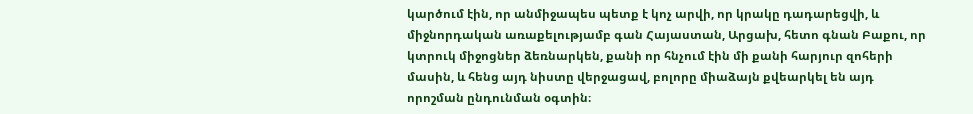կարծում էին, որ անմիջապես պետք է կոչ արվի, որ կրակը դադարեցվի, և միջնորդական առաքելությամբ գան Հայաստան, Արցախ, հետո գնան Բաքու, որ կտրուկ միջոցներ ձեռնարկեն, քանի որ հնչում էին մի քանի հարյուր զոհերի մասին, և հենց այդ նիստը վերջացավ, բոլորը միաձայն քվեարկել են այդ որոշման ընդունման օգտին։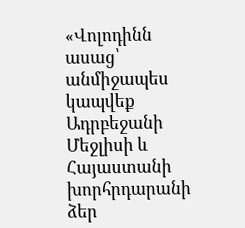«Վոլոդինն ասաց՝ անմիջապես կապվեք Ադրբեջանի Մեջլիսի և Հայաստանի խորհրդարանի ձեր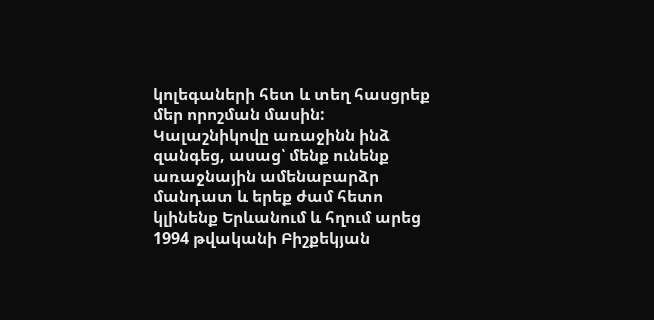կոլեգաների հետ և տեղ հասցրեք մեր որոշման մասին: Կալաշնիկովը առաջինն ինձ զանգեց, ասաց՝ մենք ունենք առաջնային ամենաբարձր մանդատ և երեք ժամ հետո կլինենք Երևանում և հղում արեց 1994 թվականի Բիշքեկյան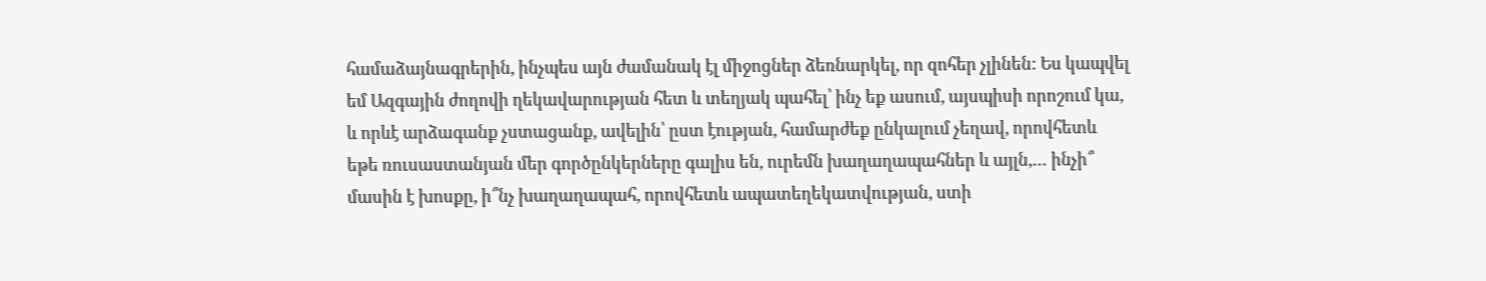համաձայնագրերին, ինչպես այն ժամանակ էլ միջոցներ ձեռնարկել, որ զոհեր չլինեն: Ես կապվել եմ Ազգային ժողովի ղեկավարության հետ և տեղյակ պահել՝ ինչ եք ասում, այսպիսի որոշում կա, և որևէ արձագանք չստացանք, ավելին՝ ըստ էության, համարժեք ընկալում չեղավ, որովհետև եթե ռուսաստանյան մեր գործընկերները գալիս են, ուրեմն խաղաղապահներ և այլն,… ինչի՞ մասին է խոսքը, ի՞նչ խաղաղապահ, որովհետև ապատեղեկատվության, ստի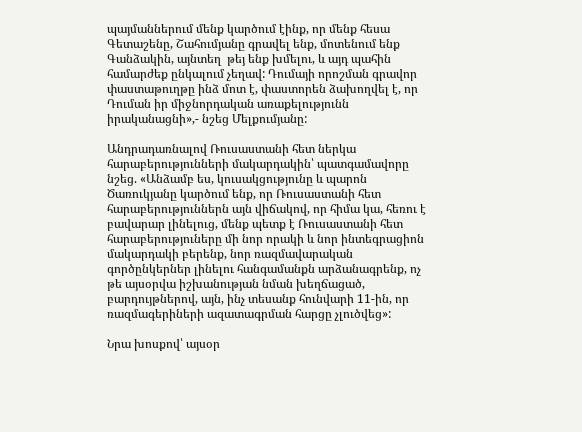պայմաններում մենք կարծում էինք, որ մենք հեսա Գետաշենը, Շահումյանը գրավել ենք, մոտենում ենք Գանձակին, այնտեղ  թեյ ենք խմելու, և այդ պահին համարժեք ընկալում չեղավ: Դումայի որոշման գրավոր փաստաթուղթը ինձ մոտ է, փաստորեն ձախողվել է, որ Դուման իր միջնորդական առաքելությունն իրականացնի»,- նշեց Մելքումյանը:

Անդրադառնալով Ռուսաստանի հետ ներկա հարաբերությունների մակարդակին՝ պատգամավորը նշեց. «Անձամբ ես, կուսակցությունը և պարոն Ծառուկյանը կարծում ենք, որ Ռուսաստանի հետ հարաբերություններն այն վիճակով, որ հիմա կա, հեռու է բավարար լինելուց, մենք պետք է Ռուսաստանի հետ հարաբերություները մի նոր որակի և նոր ինտեգրացիոն մակարդակի բերենք, նոր ռազմավարական գործընկերներ լինելու հանգամանքն արձանագրենք, ոչ թե այսօրվա իշխանության նման խեղճացած, բարդույթներով, այն, ինչ տեսանք հունվարի 11-ին, որ ռազմագերիների ազատագրման հարցը չլուծվեց»:

Նրա խոսքով՝ այսօր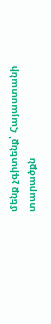մենք չգիտենք՝ Հայաստանի տարածքն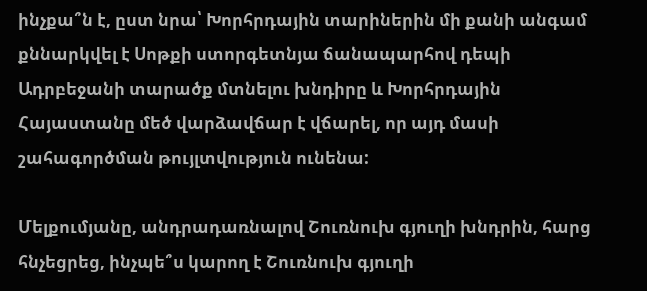ինչքա՞ն է, ըստ նրա՝ Խորհրդային տարիներին մի քանի անգամ քննարկվել է Սոթքի ստորգետնյա ճանապարհով դեպի Ադրբեջանի տարածք մտնելու խնդիրը և Խորհրդային Հայաստանը մեծ վարձավճար է վճարել, որ այդ մասի շահագործման թույլտվություն ունենա:

Մելքումյանը, անդրադառնալով Շուռնուխ գյուղի խնդրին, հարց հնչեցրեց, ինչպե՞ս կարող է Շուռնուխ գյուղի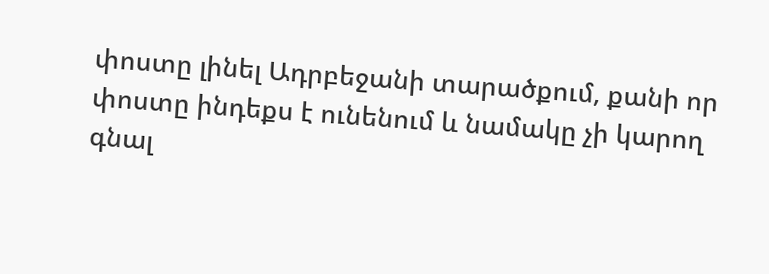փոստը լինել Ադրբեջանի տարածքում, քանի որ փոստը ինդեքս է ունենում և նամակը չի կարող գնալ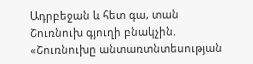Ադրբեջան և հետ գա, տան Շուռնուխ գյուղի բնակչին. «Շուռնուխը անտառտնտեսության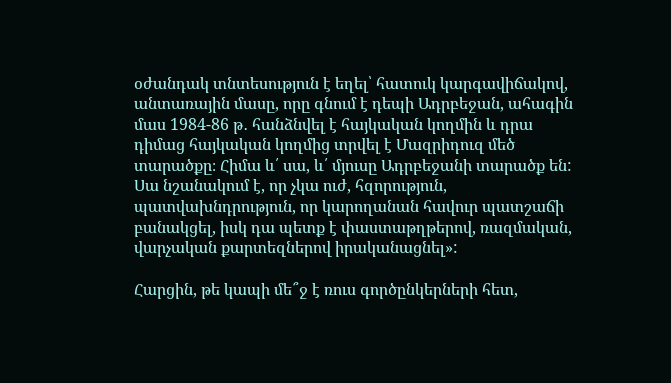օժանդակ տնտեսություն է եղել՝ հատուկ կարգավիճակով, անտառային մասը, որը գնում է դեպի Ադրբեջան, ահագին մաս 1984-86 թ․ հանձնվել է հայկական կողմին և դրա դիմաց հայկական կողմից տրվել է Մազրիդուզ մեծ տարածքը։ Հիմա և՛ սա, և՛ մյուսը Ադրբեջանի տարածք են: Սա նշանակում է, որ չկա ուժ, հզորություն, պատվախնդրություն, որ կարողանան հավուր պատշաճի բանակցել, իսկ դա պետք է փաստաթղթերով, ռազմական, վարչական քարտեզներով իրականացնել»:

Հարցին, թե կապի մե՞ջ է ռուս գործընկերների հետ,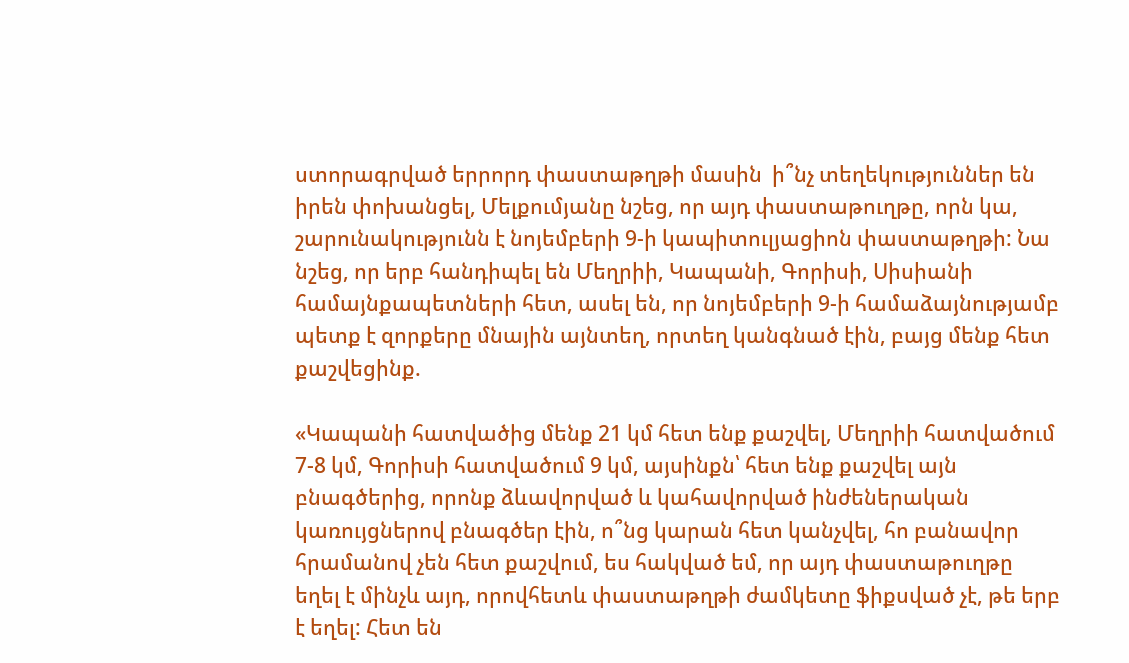ստորագրված երրորդ փաստաթղթի մասին  ի՞նչ տեղեկություններ են իրեն փոխանցել, Մելքումյանը նշեց, որ այդ փաստաթուղթը, որն կա, շարունակությունն է նոյեմբերի 9-ի կապիտուլյացիոն փաստաթղթի: Նա նշեց, որ երբ հանդիպել են Մեղրիի, Կապանի, Գորիսի, Սիսիանի համայնքապետների հետ, ասել են, որ նոյեմբերի 9-ի համաձայնությամբ պետք է զորքերը մնային այնտեղ, որտեղ կանգնած էին, բայց մենք հետ քաշվեցինք.

«Կապանի հատվածից մենք 21 կմ հետ ենք քաշվել, Մեղրիի հատվածում 7-8 կմ, Գորիսի հատվածում 9 կմ, այսինքն՝ հետ ենք քաշվել այն բնագծերից, որոնք ձևավորված և կահավորված ինժեներական կառույցներով բնագծեր էին, ո՞նց կարան հետ կանչվել, հո բանավոր հրամանով չեն հետ քաշվում, ես հակված եմ, որ այդ փաստաթուղթը եղել է մինչև այդ, որովհետև փաստաթղթի ժամկետը ֆիքսված չէ, թե երբ է եղել: Հետ են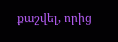քաշվել, որից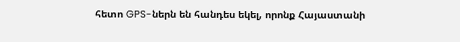հետո GPS-ներն են հանդես եկել, որոնք Հայաստանի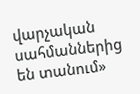վարչական սահմաններից են տանում»